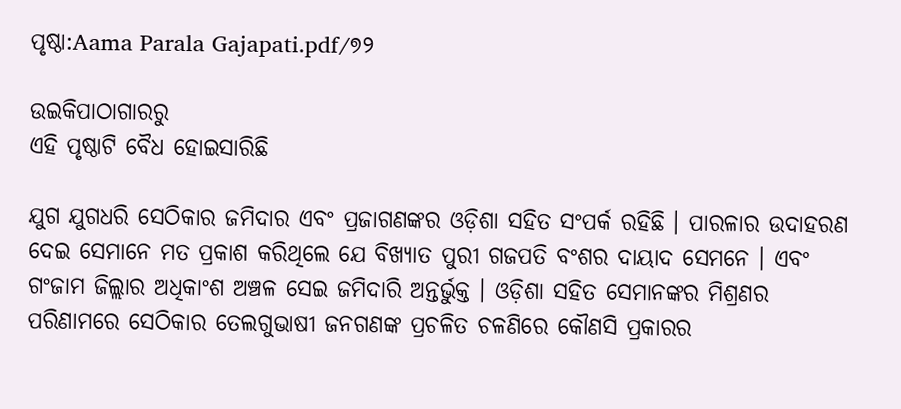ପୃଷ୍ଠା:Aama Parala Gajapati.pdf/୭୨

ଉଇକିପାଠାଗାର‌ରୁ
ଏହି ପୃଷ୍ଠାଟି ବୈଧ ହୋଇସାରିଛି

ଯୁଗ ଯୁଗଧରି ସେଠିକାର ଜମିଦାର ଏବଂ ପ୍ରଜାଗଣଙ୍କର ଓଡ଼ିଶା ସହିତ ସଂପର୍କ ରହିଛି । ପାରଳାର ଉଦାହରଣ ଦେଇ ସେମାନେ ମତ ପ୍ରକାଶ କରିଥିଲେ ଯେ ବିଖ୍ୟାତ ପୁରୀ ଗଜପତି ବଂଶର ଦାୟାଦ ସେମନେ । ଏବଂ ଗଂଜାମ ଜିଲ୍ଲାର ଅଧିକାଂଶ ଅଞ୍ଚଳ ସେଇ ଜମିଦାରି ଅନ୍ତର୍ଭୁକ୍ତ । ଓଡ଼ିଶା ସହିତ ସେମାନଙ୍କର ମିଶ୍ରଣର ପରିଣାମରେ ସେଠିକାର ତେଲଗୁଭାଷୀ ଜନଗଣଙ୍କ ପ୍ରଚଳିତ ଚଳଣିରେ କୌଣସି ପ୍ରକାରର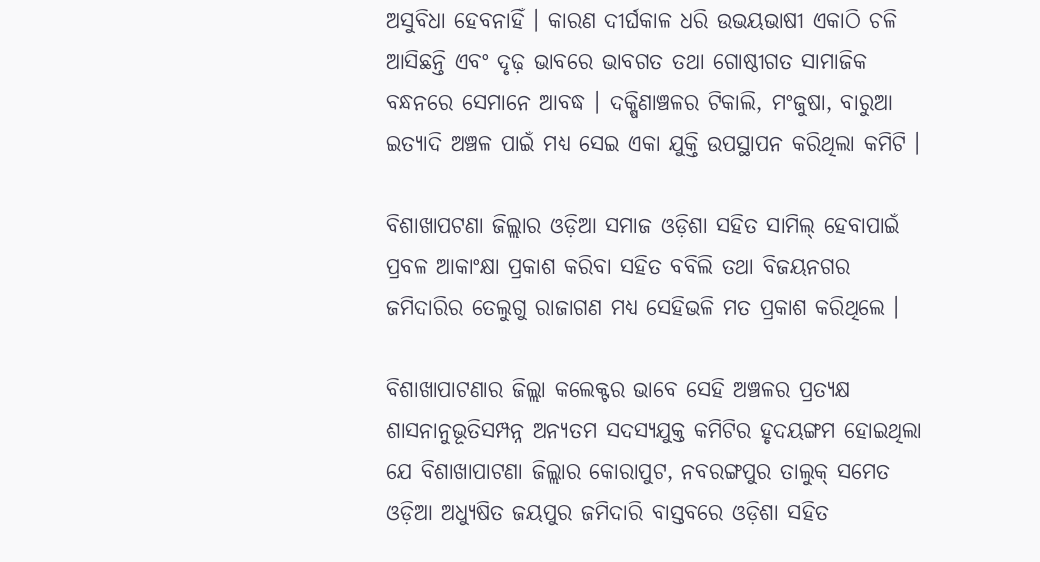ଅସୁବିଧା ହେବନାହିଁ । କାରଣ ଦୀର୍ଘକାଳ ଧରି ଉଭୟଭାଷୀ ଏକାଠି ଚଳି ଆସିଛନ୍ତି ଏବଂ ଦୃଢ଼ ଭାବରେ ଭାବଗତ ତଥା ଗୋଷ୍ଠୀଗତ ସାମାଜିକ ବନ୍ଧନରେ ସେମାନେ ଆବଦ୍ଧ । ଦକ୍ଷିଣାଞ୍ଚଳର ଟିକାଲି, ମଂଜୁଷା, ବାରୁଆ ଇତ୍ୟାଦି ଅଞ୍ଚଳ ପାଇଁ ମଧ୍ୟ ସେଇ ଏକା ଯୁକ୍ତି ଉପସ୍ଥାପନ କରିଥିଲା କମିଟି ।

ବିଶାଖାପଟଣା ଜିଲ୍ଲାର ଓଡ଼ିଆ ସମାଜ ଓଡ଼ିଶା ସହିତ ସାମିଲ୍ ହେବାପାଇଁ ପ୍ରବଳ ଆକାଂକ୍ଷା ପ୍ରକାଶ କରିବା ସହିତ ବବିଲି ତଥା ବିଜୟନଗର ଜମିଦାରିର ତେଲୁଗୁ ରାଜାଗଣ ମଧ୍ୟ ସେହିଭଳି ମତ ପ୍ରକାଶ କରିଥିଲେ ।

ବିଶାଖାପାଟଣାର ଜିଲ୍ଲା କଲେକ୍ଟର ଭାବେ ସେହି ଅଞ୍ଚଳର ପ୍ରତ୍ୟକ୍ଷ ଶାସନାନୁଭୂତିସମ୍ପନ୍ନ ଅନ୍ୟତମ ସଦସ୍ୟଯୁକ୍ତ କମିଟିର ହୃଦୟଙ୍ଗମ ହୋଇଥିଲା ଯେ ବିଶାଖାପାଟଣା ଜିଲ୍ଲାର କୋରାପୁଟ, ନବରଙ୍ଗପୁର ତାଲୁକ୍ ସମେତ ଓଡ଼ିଆ ଅଧ୍ୟୁଷିତ ଜୟପୁର ଜମିଦାରି ବାସ୍ତବରେ ଓଡ଼ିଶା ସହିତ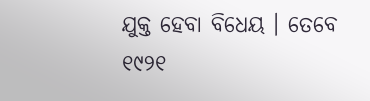ଯୁକ୍ତ ହେବା ବିଧେୟ । ତେବେ ୧୯୨୧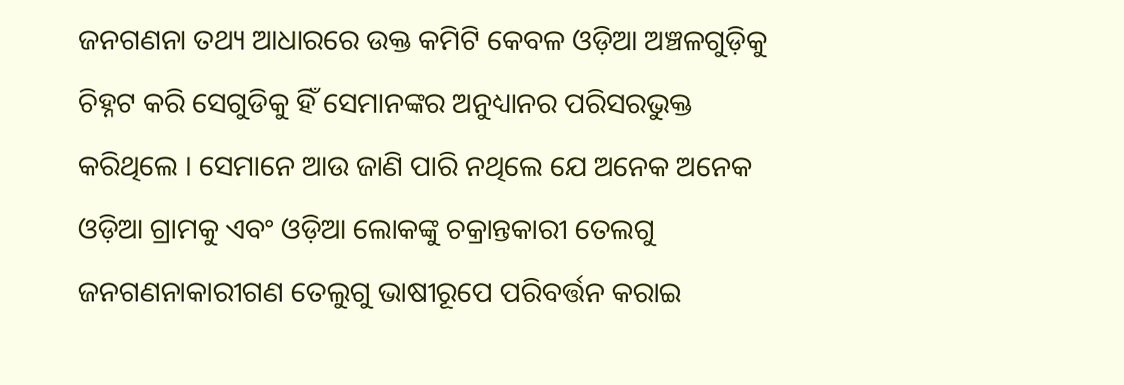ଜନଗଣନା ତଥ୍ୟ ଆଧାରରେ ଉକ୍ତ କମିଟି କେବଳ ଓଡ଼ିଆ ଅଞ୍ଚଳଗୁଡ଼ିକୁ ଚିହ୍ନଟ କରି ସେଗୁଡିକୁ ହିଁ ସେମାନଙ୍କର ଅନୁଧ୍ୟାନର ପରିସରଭୁକ୍ତ କରିଥିଲେ । ସେମାନେ ଆଉ ଜାଣି ପାରି ନଥିଲେ ଯେ ଅନେକ ଅନେକ ଓଡ଼ିଆ ଗ୍ରାମକୁ ଏବଂ ଓଡ଼ିଆ ଲୋକଙ୍କୁ ଚକ୍ରାନ୍ତକାରୀ ତେଲଗୁ ଜନଗଣନାକାରୀଗଣ ତେଲୁଗୁ ଭାଷୀରୂପେ ପରିବର୍ତ୍ତନ କରାଇ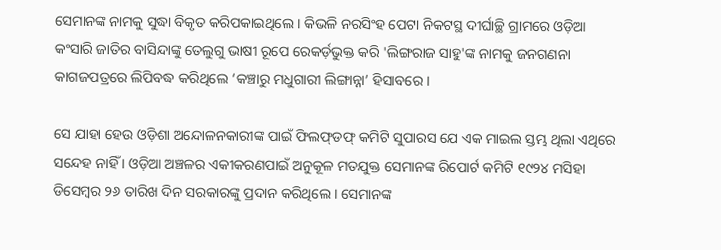ସେମାନଙ୍କ ନାମକୁ ସୁଦ୍ଧା ବିକୃତ କରିପକାଇଥିଲେ । କିଭଳି ନରସିଂହ ପେଟା ନିକଟସ୍ଥ ଦୀର୍ଘାଚ୍ଛି ଗ୍ରାମରେ ଓଡ଼ିଆ କଂସାରି ଜାତିର ବାସିନ୍ଦାଙ୍କୁ ତେଲୁଗୁ ଭାଷୀ ରୂପେ ରେକର୍ଡ଼ଭୁକ୍ତ କରି 'ଲିଙ୍ଗରାଜ ସାହୁ'ଙ୍କ ନାମକୁ ଜନଗଣନା କାଗଜପତ୍ରରେ ଲିପିବଦ୍ଧ କରିଥିଲେ ‘କଞ୍ଚାରୁ ମଧୁଗାରୀ ଲିଙ୍ଗାନ୍ନା’ ହିସାବରେ ।

ସେ ଯାହା ହେଉ ଓଡ଼ିଶା ଅନ୍ଦୋଳନକାରୀଙ୍କ ପାଇଁ ଫିଲଫ୍‌ଡଫ୍ କମିଟି ସୁପାରସ ଯେ ଏକ ମାଇଲ ସ୍ତମ୍ଭ ଥିଲା ଏଥିରେ ସନ୍ଦେହ ନାହିଁ । ଓଡ଼ିଆ ଅଞ୍ଚଳର ଏକୀକରଣପାଇଁ ଅନୁକୂଳ ମତଯୁକ୍ତ ସେମାନଙ୍କ ରିପୋର୍ଟ କମିଟି ୧୯୨୪ ମସିହା ଡିସେମ୍ବର ୨୬ ତାରିଖ ଦିନ ସରକାରଙ୍କୁ ପ୍ରଦାନ କରିଥିଲେ । ସେମାନଙ୍କ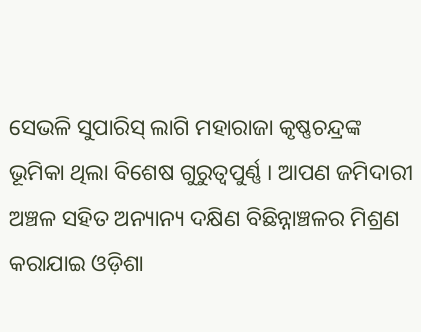ସେଭଳି ସୁପାରିସ୍ ଲାଗି ମହାରାଜା କୃଷ୍ଣଚନ୍ଦ୍ରଙ୍କ ଭୂମିକା ଥିଲା ବିଶେଷ ଗୁରୁତ୍ବପୁର୍ଣ୍ଣ । ଆପଣ ଜମିଦାରୀ ଅଞ୍ଚଳ ସହିତ ଅନ୍ୟାନ୍ୟ ଦକ୍ଷିଣ ବିଛିନ୍ନାଞ୍ଚଳର ମିଶ୍ରଣ କରାଯାଇ ଓଡ଼ିଶା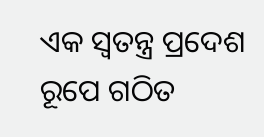ଏକ ସ୍ୱତନ୍ତ୍ର ପ୍ରଦେଶ ରୂପେ ଗଠିତ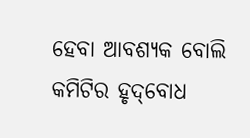ହେବା ଆବଶ୍ୟକ ବୋଲି କମିଟିର ହୃଦ୍‌ବୋଧ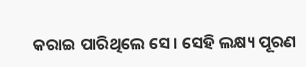କରାଇ ପାରିଥିଲେ ସେ । ସେହି ଲକ୍ଷ୍ୟ ପୂରଣ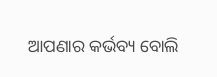ଆପଣାର କର୍ଭବ୍ୟ ବୋଲି